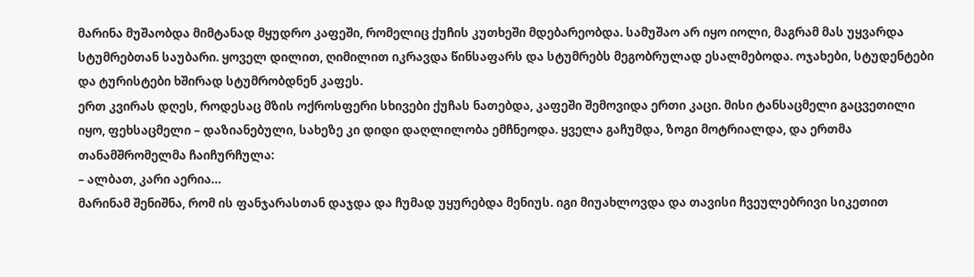მარინა მუშაობდა მიმტანად მყუდრო კაფეში, რომელიც ქუჩის კუთხეში მდებარეობდა. სამუშაო არ იყო იოლი, მაგრამ მას უყვარდა სტუმრებთან საუბარი. ყოველ დილით, ღიმილით იკრავდა წინსაფარს და სტუმრებს მეგობრულად ესალმებოდა. ოჯახები, სტუდენტები და ტურისტები ხშირად სტუმრობდნენ კაფეს.
ერთ კვირას დღეს, როდესაც მზის ოქროსფერი სხივები ქუჩას ნათებდა, კაფეში შემოვიდა ერთი კაცი. მისი ტანსაცმელი გაცვეთილი იყო, ფეხსაცმელი – დაზიანებული, სახეზე კი დიდი დაღლილობა ემჩნეოდა. ყველა გაჩუმდა, ზოგი მოტრიალდა, და ერთმა თანამშრომელმა ჩაიჩურჩულა:
– ალბათ, კარი აერია…
მარინამ შენიშნა, რომ ის ფანჯარასთან დაჯდა და ჩუმად უყურებდა მენიუს. იგი მიუახლოვდა და თავისი ჩვეულებრივი სიკეთით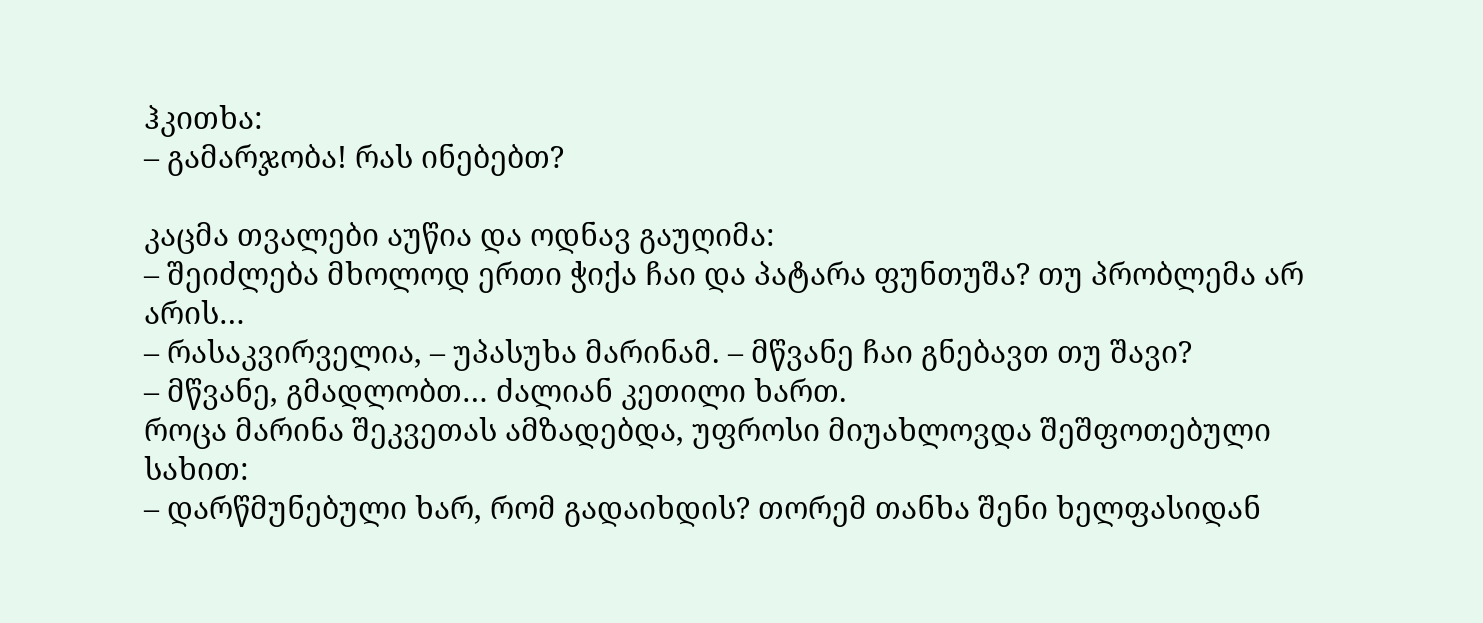ჰკითხა:
– გამარჯობა! რას ინებებთ?

კაცმა თვალები აუწია და ოდნავ გაუღიმა:
– შეიძლება მხოლოდ ერთი ჭიქა ჩაი და პატარა ფუნთუშა? თუ პრობლემა არ არის…
– რასაკვირველია, – უპასუხა მარინამ. – მწვანე ჩაი გნებავთ თუ შავი?
– მწვანე, გმადლობთ… ძალიან კეთილი ხართ.
როცა მარინა შეკვეთას ამზადებდა, უფროსი მიუახლოვდა შეშფოთებული სახით:
– დარწმუნებული ხარ, რომ გადაიხდის? თორემ თანხა შენი ხელფასიდან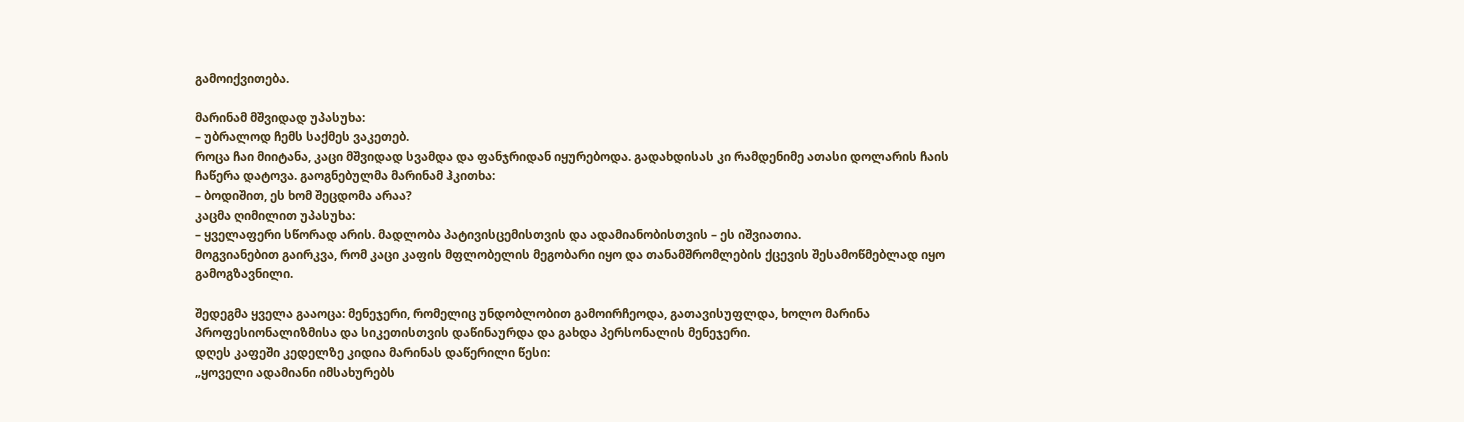გამოიქვითება.

მარინამ მშვიდად უპასუხა:
– უბრალოდ ჩემს საქმეს ვაკეთებ.
როცა ჩაი მიიტანა, კაცი მშვიდად სვამდა და ფანჯრიდან იყურებოდა. გადახდისას კი რამდენიმე ათასი დოლარის ჩაის ჩაწერა დატოვა. გაოგნებულმა მარინამ ჰკითხა:
– ბოდიშით, ეს ხომ შეცდომა არაა?
კაცმა ღიმილით უპასუხა:
– ყველაფერი სწორად არის. მადლობა პატივისცემისთვის და ადამიანობისთვის – ეს იშვიათია.
მოგვიანებით გაირკვა, რომ კაცი კაფის მფლობელის მეგობარი იყო და თანამშრომლების ქცევის შესამოწმებლად იყო გამოგზავნილი.

შედეგმა ყველა გააოცა: მენეჯერი, რომელიც უნდობლობით გამოირჩეოდა, გათავისუფლდა, ხოლო მარინა პროფესიონალიზმისა და სიკეთისთვის დაწინაურდა და გახდა პერსონალის მენეჯერი.
დღეს კაფეში კედელზე კიდია მარინას დაწერილი წესი:
„ყოველი ადამიანი იმსახურებს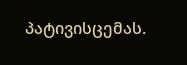პატივისცემას.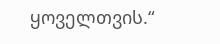ყოველთვის.“